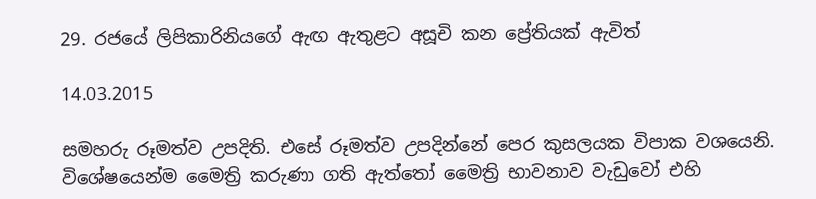29. රජයේ ලිපිකාරිනියගේ ඇඟ ඇතුළට අසූචි කන ප්‍රේතියක් ඇවිත්

14.03.2015

සමහරු රූමත්ව උපදිති. එසේ රූමත්ව උපදින්නේ පෙර කුසලයක විපාක වශයෙනි. විශේෂයෙන්ම මෛත්‍රි කරුණා ගති ඇත්තෝ මෛත්‍රි භාවනාව වැඩුවෝ එහි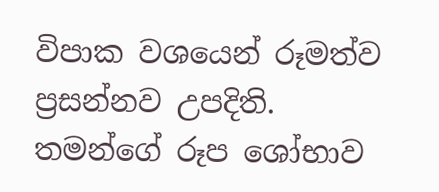විපාක වශයෙන් රූමත්ව ප්‍රසන්නව උපදිති. තමන්ගේ රූප ශෝභාව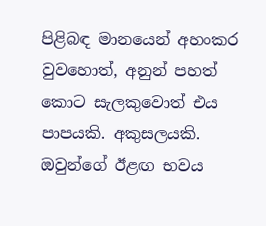පිළිබඳ මානයෙන් අහංකර වුවහොත්, අනුන් පහත් කොට සැලකුවොත් එය පාපයකි. අකුසලයකි. ඔවුන්ගේ ඊළඟ භවය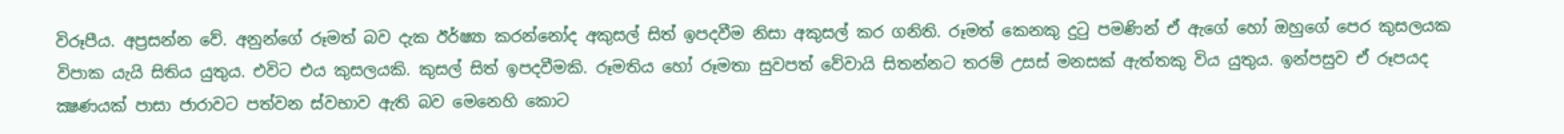විරූපීය. අප්‍රසන්න වේ. අනුන්ගේ රූමත් බව දැක ඊර්ෂ්‍යා කරන්නෝද අකුසල් සිත් ඉපදවීම නිසා අකුසල් කර ගනිති. රූමත් කෙනකු දුටු පමණින් ඒ ඇගේ හෝ ඔහුගේ පෙර කුසලයක විපාක යැයි සිතිය යුතුය. එවිට එය කුසලයකි. කුසල් සිත් ඉපදවීමකි. රූමතිය හෝ රූමතා සුවපත් වේවායි සිතන්නට තරම් උසස් මනසක් ඇත්තකු විය යුතුය. ඉන්පසුව ඒ රූපයද ක්‍ෂණයක් පාසා ජාරාවට පත්වන ස්වභාව ඇති බව මෙනෙහි කොට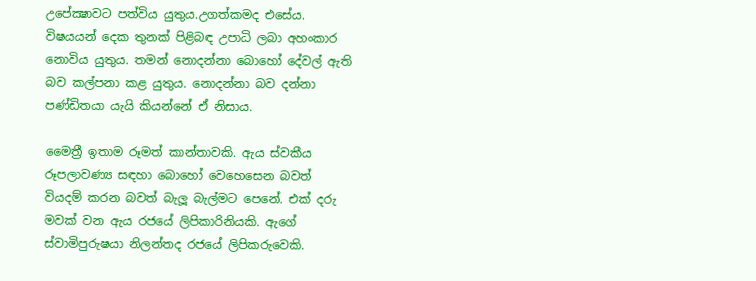උපේක්‍ෂාවට පත්විය යුතුය.උගත්කමද එසේය. විෂයයන් දෙක තුනක් පිළිබඳ උපාධි ලබා අහංකාර නොවිය යුතුය. තමන් නොදන්නා බොහෝ දේවල් ඇති බව කල්පනා කළ යුතුය. නොදන්නා බව දන්නා පණ්ඩිතයා යැයි කියන්නේ ඒ නිසාය.

මෛත්‍රී ඉතාම රූමත් කාන්තාවකි. ඇය ස්වකීය රූපලාවණ්‍ය සඳහා බොහෝ වෙහෙසෙන බවත් වියදම් කරන බවත් බැලූ බැල්මට පෙනේ. එක් දරු මවක් වන ඇය රජයේ ලිපිකාරිනියකි. ඇගේ ස්වාමිපුරුෂයා නිලන්තද රජයේ ලිපිකරුවෙකි.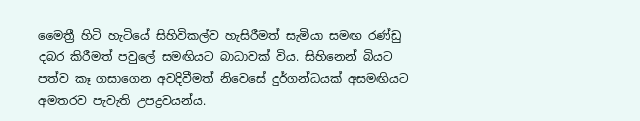මෛත්‍රී හිටි හැටියේ සිහිවිකල්ව හැසිරීමත් සැමියා සමඟ රණ්ඩු දබර කිරීමත් පවුලේ සමඟියට බාධාවක් විය. සිහිනෙන් බියට පත්ව කෑ ගසාගෙන අවදිවීමත් නිවෙසේ දුර්ගන්ධයක් අසමඟියට අමතරව පැවැති උපද්‍රවයන්ය.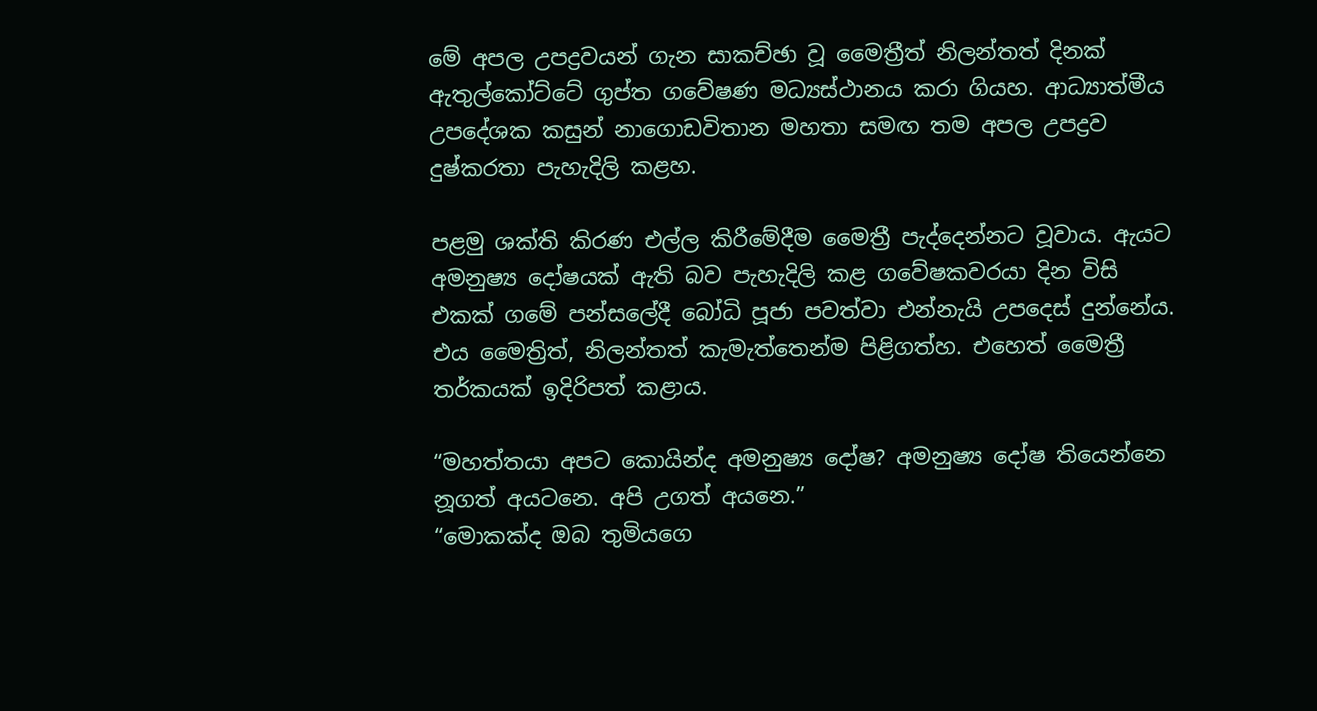මේ අපල උපද්‍රවයන් ගැන සාකච්ඡා වූ මෛත්‍රීත් නිලන්තත් දිනක් ඇතුල්කෝට්ටේ ගුප්ත ගවේෂණ මධ්‍යස්ථානය කරා ගියහ. ආධ්‍යාත්මීය උපදේශක කසුන් නාගොඩවිතාන මහතා සමඟ තම අපල උපද්‍රව දුෂ්කරතා පැහැදිලි කළහ.

පළමු ශක්ති කිරණ එල්ල කිරීමේදීම මෛත්‍රී පැද්දෙන්නට වූවාය. ඇයට අමනුෂ්‍ය දෝෂයක් ඇති බව පැහැදිලි කළ ගවේෂකවරයා දින විසි එකක් ගමේ පන්සලේදී බෝධි පූජා පවත්වා එන්නැයි උපදෙස් දුන්නේය. එය මෛත්‍රිත්, නිලන්තත් කැමැත්තෙන්ම පිළිගත්හ. එහෙත් මෛත්‍රී තර්කයක් ඉදිරිපත් කළාය.

“මහත්තයා අපට කොයින්ද අමනුෂ්‍ය දෝෂ? අමනුෂ්‍ය දෝෂ තියෙන්නෙ නූගත් අයටනෙ. අපි උගත් අයනෙ.”
“මොකක්ද ඔබ තුමියගෙ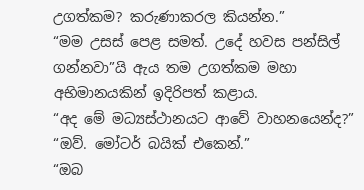උගත්කම? කරුණාකරල කියන්න.”
“මම උසස් පෙළ සමත්. උදේ හවස පන්සිල් ගන්නවා”යි ඇය තම උගත්කම මහා අභිමානයකින් ඉදිරිපත් කළාය.
“අද මේ මධ්‍යස්ථානයට ආවේ වාහනයෙන්ද?”
“ඔව්. මෝටර් බයික් එකෙන්.”
“ඔබ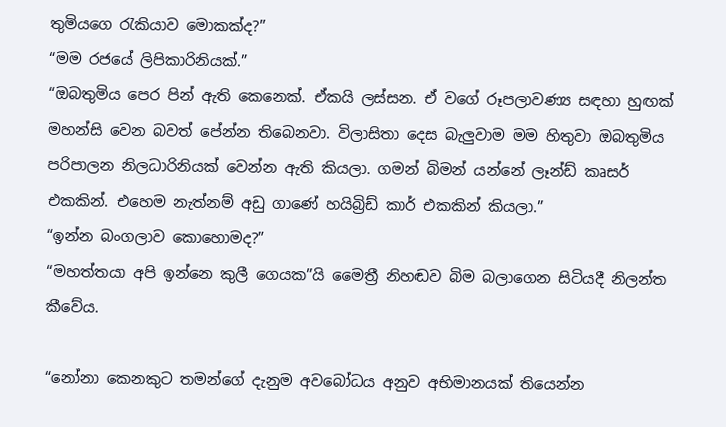තුමියගෙ රැකියාව මොකක්ද?”
“මම රජයේ ලිපිකාරිනියක්.”
“ඔබතුමිය පෙර පින් ඇති කෙනෙක්. ඒකයි ලස්සන. ඒ වගේ රූපලාවණ්‍ය සඳහා හුඟක් මහන්සි වෙන බවත් පේන්න තිබෙනවා. විලාසිතා දෙස බැලුවාම මම හිතුවා ඔබතුමිය පරිපාලන නිලධාරිනියක් වෙන්න ඇති කියලා. ගමන් බිමන් යන්නේ ලෑන්ඩ් කෘසර් එකකින්. එහෙම නැත්නම් අඩු ගාණේ හයිබ්‍රිඩ් කාර් එකකින් කියලා.”
“ඉන්න බංගලාව කොහොමද?”
“මහත්තයා අපි ඉන්නෙ කුලී ගෙයක”යි මෛත්‍රී නිහඬව බිම බලාගෙන සිටියදී නිලන්ත කීවේය.

“නෝනා කෙනකුට තමන්ගේ දැනුම අවබෝධය අනුව අභිමානයක් තියෙන්න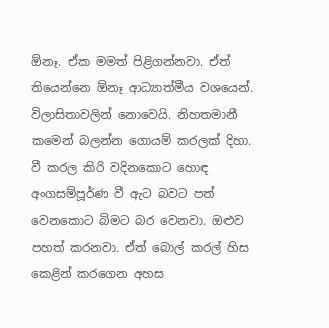ඕනෑ. ඒක මමත් පිළිගන්නවා. ඒත් තියෙන්නෙ ඕනෑ ආධ්‍යාත්මීය වශයෙන්. විලාසිතාවලින් නොවෙයි. නිහතමානී කමෙන් බලන්න ගොයම් කරලක් දිහා. වී කරල කිරි වදිනකොට හොඳ අංගසම්පූර්ණ වී ඇට බවට පත් වෙනකොට බිමට බර වෙනවා. ඔළුව පහත් කරනවා. ඒත් බොල් කරල් හිස කෙළින් කරගෙන අහස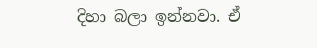දිහා බලා ඉන්නවා. ඒ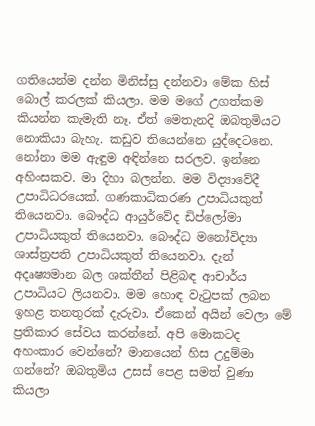ගතියෙන්ම දන්න මිනිස්සු දන්නවා මේක හිස් බොල් කරලක් කියලා. මම මගේ උගත්කම කියන්න කැමැති නෑ. ඒත් මෙතැනදි ඔබතුමියට නොකියා බැහැ. කඩුව තියෙන්නෙ යුද්දෙටනෙ. නෝනා මම ඇඳුම අඳින්නෙ සරලව. ඉන්නෙ අහිංසකව. මා දිහා බලන්න. මම විද්‍යාවේදී උපාධිධරයෙක්. ගණකාධිකරණ උපාධියකුත් තියෙනවා. බෞද්ධ ආයුර්වේද ඩිප්ලෝමා උපාධියකුත් තියෙනවා. බෞද්ධ මනෝවිද්‍යා ශාස්ත්‍රපති උපාධියකුත් තියෙනවා. දැන් අදෘෂ්‍යමාන බල ශක්තීන් පිළිබඳ ආචාර්ය උපාධියට ලියනවා. මම හොඳ වැටුපක් ලබන ඉහළ තනතුරක් දැරුවා. ඒකෙන් අයින් වෙලා මේ ප්‍රතිකාර සේවය කරන්නේ. අපි මොකටද අහංකාර වෙන්නේ? මානයෙන් හිස උදුම්මා ගන්නේ? ඔබතුමිය උසස් පෙළ සමත් වුණා කියලා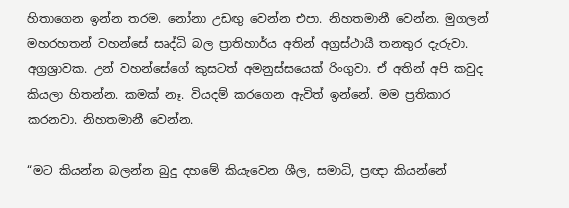හිතාගෙන ඉන්න තරම. නෝනා උඩඟු වෙන්න එපා. නිහතමානී වෙන්න. මුගලන් මහරහතන් වහන්සේ සෘද්ධි බල ප්‍රාතිහාර්ය අතින් අග්‍රස්ථායී තනතුර දැරුවා. අග්‍රශ්‍රාවක. උන් වහන්සේගේ කුසටත් අමනුස්සයෙක් රිංගුවා. ඒ අතින් අපි කවුද කියලා හිතන්න. කමක් නෑ. වියදම් කරගෙන ඇවිත් ඉන්නේ. මම ප්‍රතිකාර කරනවා. නිහතමානී වෙන්න.

“මට කියන්න බලන්න බුදු දහමේ කියැවෙන ශීල, සමාධි, ප්‍රඥා කියන්නේ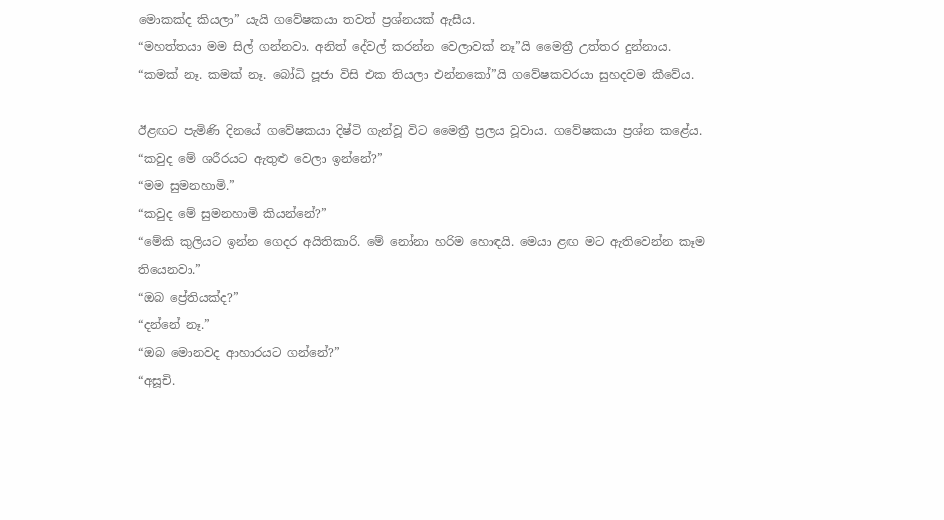මොකක්ද කියලා” යැයි ගවේෂකයා තවත් ප්‍රශ්නයක් ඇසීය.
“මහත්තයා මම සිල් ගන්නවා. අනිත් දේවල් කරන්න වෙලාවක් නෑ”යි මෛත්‍රී උත්තර දුන්නාය.
“කමක් නෑ. කමක් නෑ. බෝධි පූජා විසි එක තියලා එන්නකෝ”යි ගවේෂකවරයා සුහදවම කීවේය.

ඊළඟට පැමිණි දිනයේ ගවේෂකයා දිෂ්ටි ගැන්වූ විට මෛත්‍රී ප්‍රලය වූවාය. ගවේෂකයා ප්‍රශ්න කළේය.
“කවුද මේ ශරීරයට ඇතුළු වෙලා ඉන්නේ?”
“මම සුමනහාමි.”
“කවුද මේ සුමනහාමි කියන්නේ?”
“මේකි කුලියට ඉන්න ගෙදර අයිතිකාරි. මේ නෝනා හරිම හොඳයි. මෙයා ළඟ මට ඇතිවෙන්න කෑම තියෙනවා.”
“ඔබ ප්‍රේතියක්ද?”
“දන්නේ නෑ.”
“ඔබ මොනවද ආහාරයට ගන්නේ?”
“අසූචි.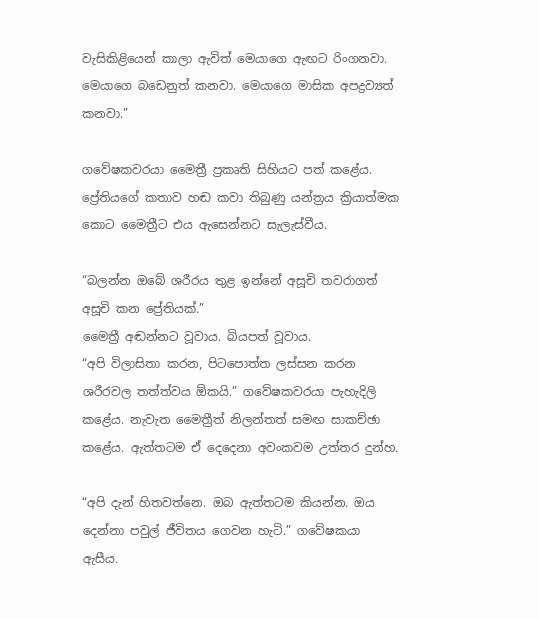වැසිකිළියෙන් කාලා ඇවිත් මෙයාගෙ ඇඟට රිංගනවා. මෙයාගෙ බඩෙනුත් කනවා. මෙයාගෙ මාසික අපද්‍රව්‍යත් කනවා.”

ගවේෂකවරයා මෛත්‍රී ප්‍රකෘති සිහියට පත් කළේය. ප්‍රේතියගේ කතාව හඬ කවා තිබුණු යන්ත්‍රය ක්‍රියාත්මක කොට මෛත්‍රීට එය ඇසෙන්නට සැලැස්වීය.

“බලන්න ඔබේ ශරීරය තුළ ඉන්නේ අසූචි තවරාගත් අසූචි කන ප්‍රේතියක්.”
මෛත්‍රී අඬන්නට වූවාය. බියපත් වූවාය.
“අපි විලාසිතා කරන, පිටපොත්ත ලස්සන කරන ශරීරවල තත්ත්වය ඕකයි.” ගවේෂකවරයා පැහැදිලි කළේය. නැවැත මෛත්‍රීත් නිලන්තත් සමඟ සාකච්ඡා කළේය. ඇත්තටම ඒ දෙදෙනා අවංකවම උත්තර දුන්හ.

“අපි දැන් හිතවත්නෙ. ඔබ ඇත්තටම කියන්න. ඔය දෙන්නා පවුල් ජීවිතය ගෙවන හැටි.” ගවේෂකයා ඇසීය.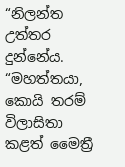“නිලන්ත උත්තර දුන්නේය. “මහත්තයා, කොයි තරම් විලාසිතා කළත් මෛත්‍රී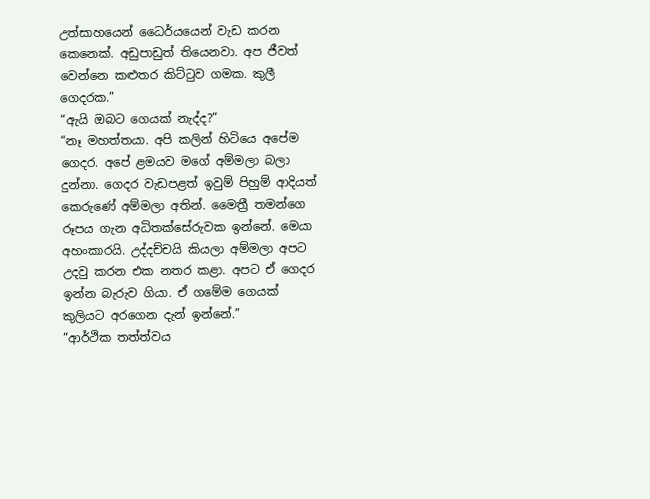උත්සාහයෙන් ධෛර්යයෙන් වැඩ කරන කෙනෙක්. අඩුපාඩුත් තියෙනවා. අප ජීවත් වෙන්නෙ කළුතර කිට්ටුව ගමක. කුලී ගෙදරක.”
“ඇයි ඔබට ගෙයක් නැද්ද?”
“නෑ මහත්තයා. අපි කලින් හිටියෙ අපේම ගෙදර. අපේ ළමයව මගේ අම්මලා බලා දුන්නා. ගෙදර වැඩපළත් ඉවුම් පිහුම් ආදියත් කෙරුණේ අම්මලා අතින්. මෛත්‍රී තමන්ගෙ රූපය ගැන අධිතක්සේරුවක ඉන්නේ. මෙයා අහංකාරයි. උද්දච්චයි කියලා අම්මලා අපට උදවු කරන එක නතර කළා. අපට ඒ ගෙදර ඉන්න බැරුව ගියා. ඒ ගමේම ගෙයක් කුලියට අරගෙන දැන් ඉන්නේ.”
“ආර්ථික තත්ත්වය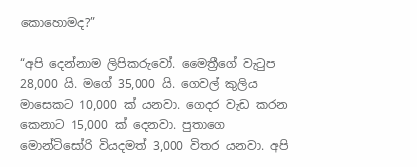කොහොමද?”

“අපි දෙන්නාම ලිපිකරුවෝ. මෛත්‍රීගේ වැටුප 28,000 යි. මගේ 35,000 යි. ගෙවල් කුලිය මාසෙකට 10,000 ක් යනවා. ගෙදර වැඩ කරන කෙනාට 15,000 ක් දෙනවා. පුතාගෙ මොන්ටිසෝරි වියදමත් 3,000 විතර යනවා. අපි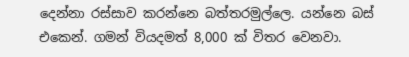දෙන්නා රස්සාව කරන්නෙ බත්තරමුල්ලෙ. යන්නෙ බස් එකෙන්. ගමන් වියදමත් 8,000 ක් විතර වෙනවා.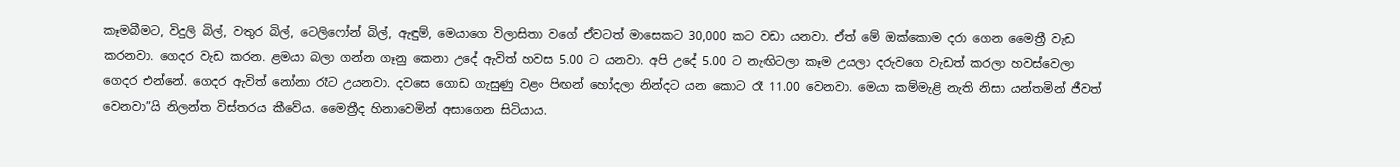කෑමබීමට, විදුලි බිල්, වතුර බිල්, ටෙලිෆෝන් බිල්, ඇඳුම්, මෙයාගෙ විලාසිතා වගේ ඒවටත් මාසෙකට 30,000 කට වඩා යනවා. ඒත් මේ ඔක්කොම දරා ගෙන මෛත්‍රී වැඩ කරනවා. ගෙදර වැඩ කරන. ළමයා බලා ගන්න ගෑනු කෙනා උදේ ඇවිත් හවස 5.00 ට යනවා. අපි උදේ 5.00 ට නැඟිටලා කෑම උයලා දරුවගෙ වැඩත් කරලා හවස්වෙලා ගෙදර එන්නේ. ගෙදර ඇවිත් නෝනා රෑට උයනවා. දවසෙ ගොඩ ගැසුණු වළං පිඟන් හෝදලා නින්දට යන කොට රෑ 11.00 වෙනවා. මෙයා කම්මැළි නැති නිසා යන්තමින් ජීවත් වෙනවා”යි නිලන්ත විස්තරය කීවේය. මෛත්‍රීද හිනාවෙමින් අසාගෙන සිටියාය.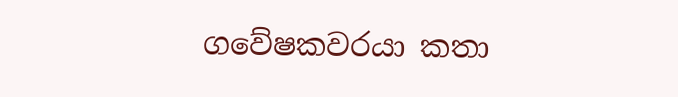ගවේෂකවරයා කතා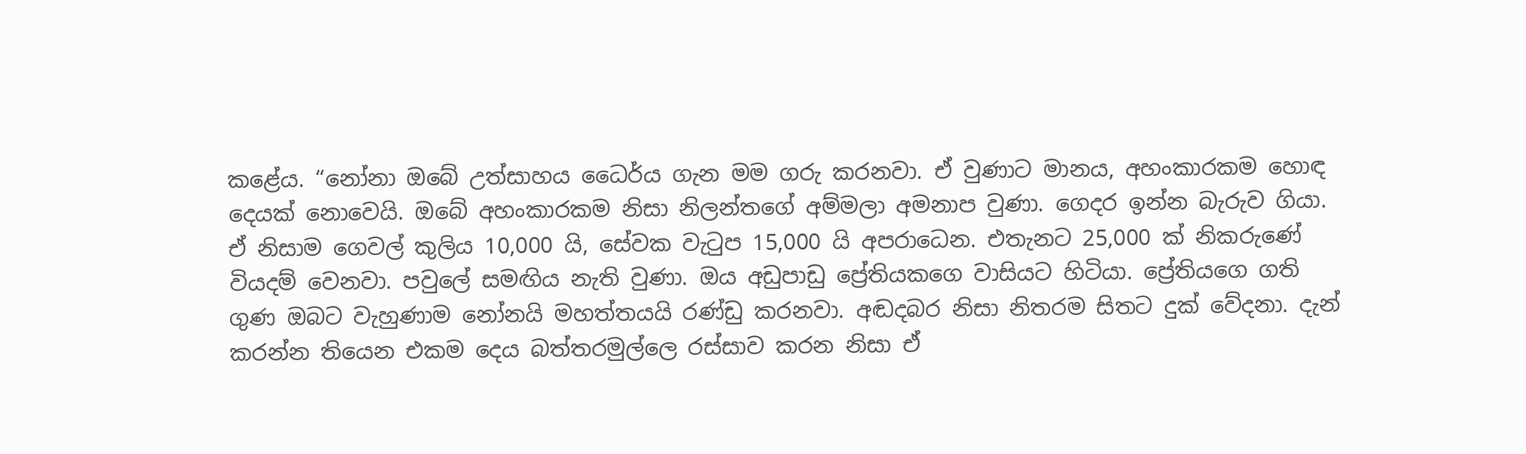කළේය. “නෝනා ඔබේ උත්සාහය ධෛර්ය ගැන මම ගරු කරනවා. ඒ වුණාට මානය, අහංකාරකම හොඳ දෙයක් නොවෙයි. ඔබේ අහංකාරකම නිසා නිලන්තගේ අම්මලා අමනාප වුණා. ගෙදර ඉන්න බැරුව ගියා. ඒ නිසාම ගෙවල් කුලිය 10,000 යි, සේවක වැටුප 15,000 යි අපරාධෙන. එතැනට 25,000 ක් නිකරුණේ වියදම් වෙනවා. පවුලේ සමඟිය නැති වුණා. ඔය අඩුපාඩු ප්‍රේතියකගෙ වාසියට හිටියා. ප්‍රේතියගෙ ගති ගුණ ඔබට වැහුණාම නෝනයි මහත්තයයි රණ්ඩු කරනවා. අඬදබර නිසා නිතරම සිතට දුක් වේදනා. දැන් කරන්න තියෙන එකම දෙය බත්තරමුල්ලෙ රස්සාව කරන නිසා ඒ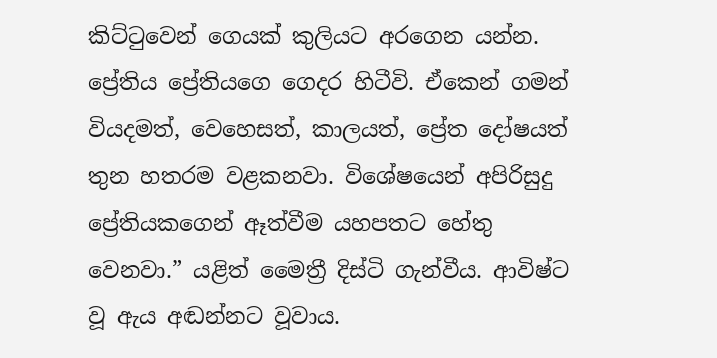කිට්ටුවෙන් ගෙයක් කුලියට අරගෙන යන්න. ප්‍රේතිය ප්‍රේතියගෙ ගෙදර හිටීවි. ඒකෙන් ගමන් වියදමත්, වෙහෙසත්, කාලයත්, ප්‍රේත දෝෂයත් තුන හතරම වළකනවා. විශේෂයෙන් අපිරිසුදු ප්‍රේතියකගෙන් ඈත්වීම යහපතට හේතු වෙනවා.” යළිත් මෛත්‍රී දිස්ටි ගැන්වීය. ආවිෂ්ට වූ ඇය අඬන්නට වූවාය.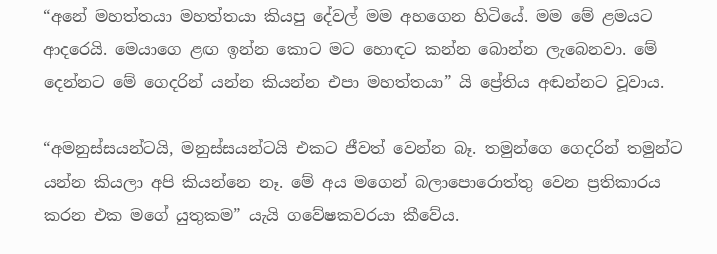“අනේ මහත්තයා මහත්තයා කියපු දේවල් මම අහගෙන හිටියේ. මම මේ ළමයට ආදරෙයි. මෙයාගෙ ළඟ ඉන්න කොට මට හොඳට කන්න බොන්න ලැබෙනවා. මේ දෙන්නට මේ ගෙදරින් යන්න කියන්න එපා මහත්තයා” යි ප්‍රේතිය අඬන්නට වූවාය.

“අමනුස්සයන්ටයි, මනුස්සයන්ටයි එකට ජීවත් වෙන්න බෑ. තමුන්ගෙ ගෙදරින් තමුන්ට යන්න කියලා අපි කියන්නෙ නෑ. මේ අය මගෙන් බලාපොරොත්තු වෙන ප්‍රතිකාරය කරන එක මගේ යුතුකම” යැයි ගවේෂකවරයා කීවේය.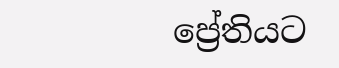ප්‍රේතියට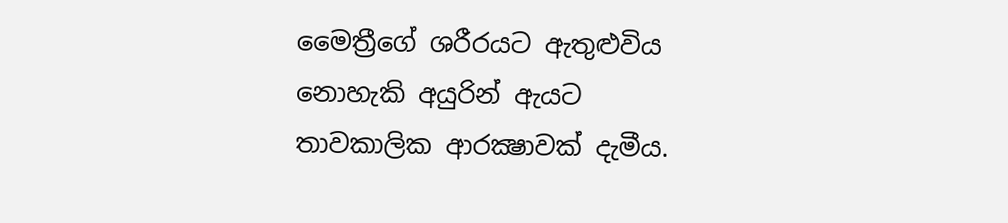මෛත්‍රීගේ ශරීරයට ඇතුළුවිය නොහැකි අයුරින් ඇයට තාවකාලික ආරක්‍ෂාවක් දැමීය.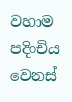වහාම පදිංචිය වෙනස්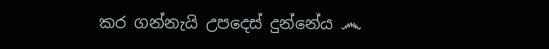කර ගන්නැයි උපදෙස් දුන්නේය ෴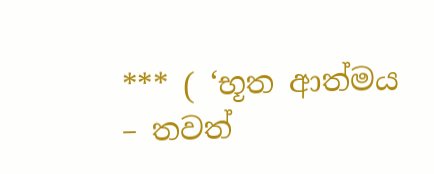*** ( ‘භූත ආත්මය – තවත්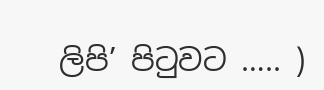ලිපි’ පිටුවට ….. )